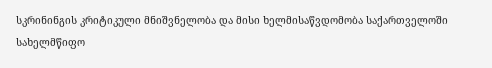სკრინინგის კრიტიკული მნიშვნელობა და მისი ხელმისაწვდომობა საქართველოში
სახელმწიფო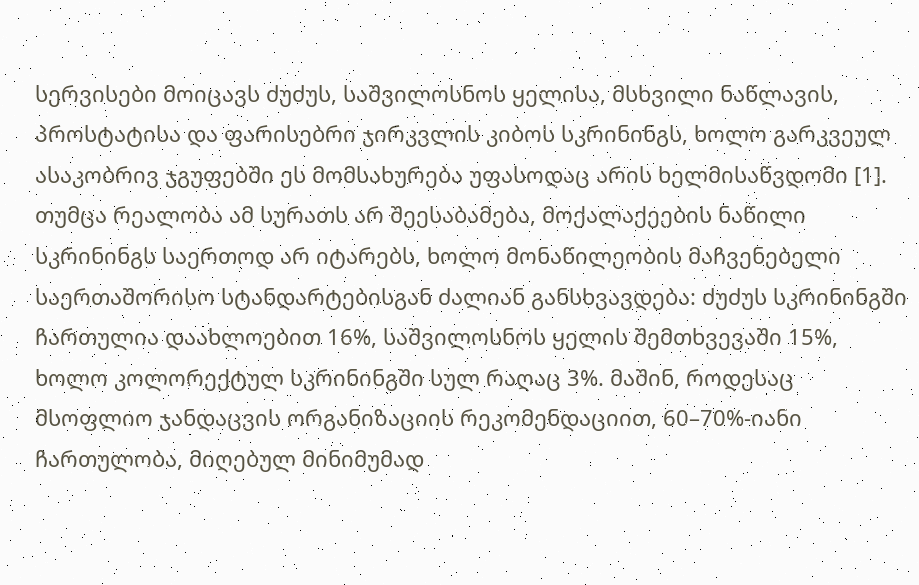სერვისები მოიცავს ძუძუს, საშვილოსნოს ყელისა, მსხვილი ნაწლავის, პროსტატისა და ფარისებრი ჯირკვლის კიბოს სკრინინგს, ხოლო გარკვეულ ასაკობრივ ჯგუფებში ეს მომსახურება უფასოდაც არის ხელმისაწვდომი [1]. თუმცა რეალობა ამ სურათს არ შეესაბამება, მოქალაქეების ნაწილი სკრინინგს საერთოდ არ იტარებს, ხოლო მონაწილეობის მაჩვენებელი საერთაშორისო სტანდარტებისგან ძალიან განსხვავდება: ძუძუს სკრინინგში ჩართულია დაახლოებით 16%, საშვილოსნოს ყელის შემთხვევაში 15%, ხოლო კოლორექტულ სკრინინგში სულ რაღაც 3%. მაშინ, როდესაც მსოფლიო ჯანდაცვის ორგანიზაციის რეკომენდაციით, 60–70%-იანი ჩართულობა, მიღებულ მინიმუმად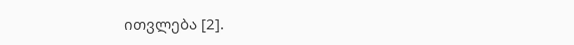ითვლება [2].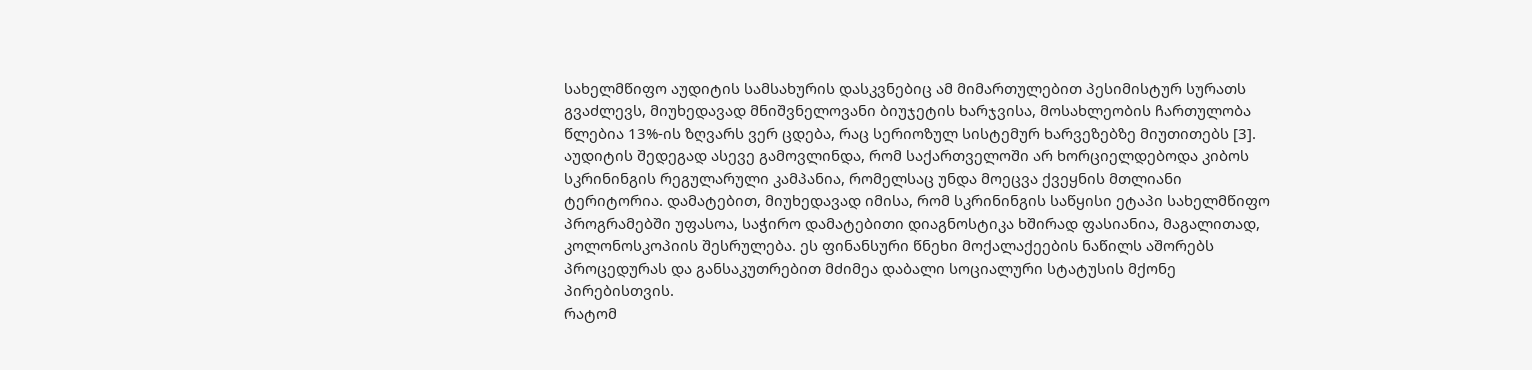სახელმწიფო აუდიტის სამსახურის დასკვნებიც ამ მიმართულებით პესიმისტურ სურათს გვაძლევს, მიუხედავად მნიშვნელოვანი ბიუჯეტის ხარჯვისა, მოსახლეობის ჩართულობა წლებია 13%-ის ზღვარს ვერ ცდება, რაც სერიოზულ სისტემურ ხარვეზებზე მიუთითებს [3].
აუდიტის შედეგად ასევე გამოვლინდა, რომ საქართველოში არ ხორციელდებოდა კიბოს სკრინინგის რეგულარული კამპანია, რომელსაც უნდა მოეცვა ქვეყნის მთლიანი ტერიტორია. დამატებით, მიუხედავად იმისა, რომ სკრინინგის საწყისი ეტაპი სახელმწიფო პროგრამებში უფასოა, საჭირო დამატებითი დიაგნოსტიკა ხშირად ფასიანია, მაგალითად, კოლონოსკოპიის შესრულება. ეს ფინანსური წნეხი მოქალაქეების ნაწილს აშორებს პროცედურას და განსაკუთრებით მძიმეა დაბალი სოციალური სტატუსის მქონე პირებისთვის.
რატომ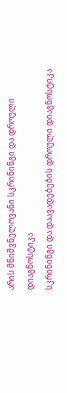არის მნიშვნელოვანი სკრინინგი და დროული დიაგნოსტიკა
სკრინინგი და დაავადებების დროული დიაგნოსტიკა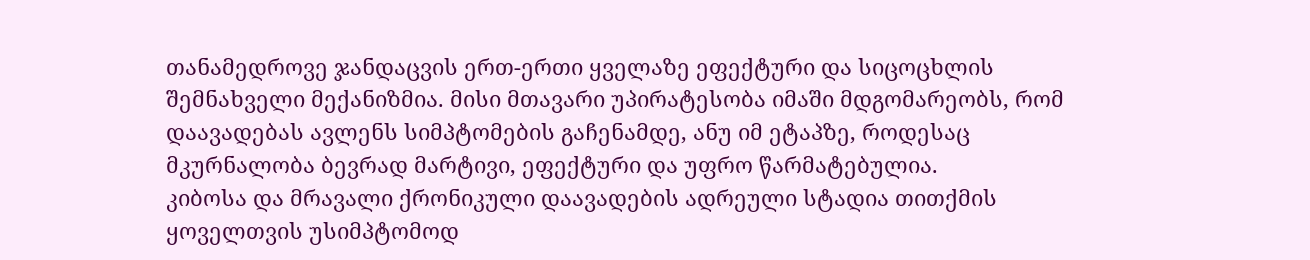თანამედროვე ჯანდაცვის ერთ-ერთი ყველაზე ეფექტური და სიცოცხლის შემნახველი მექანიზმია. მისი მთავარი უპირატესობა იმაში მდგომარეობს, რომ დაავადებას ავლენს სიმპტომების გაჩენამდე, ანუ იმ ეტაპზე, როდესაც მკურნალობა ბევრად მარტივი, ეფექტური და უფრო წარმატებულია.
კიბოსა და მრავალი ქრონიკული დაავადების ადრეული სტადია თითქმის ყოველთვის უსიმპტომოდ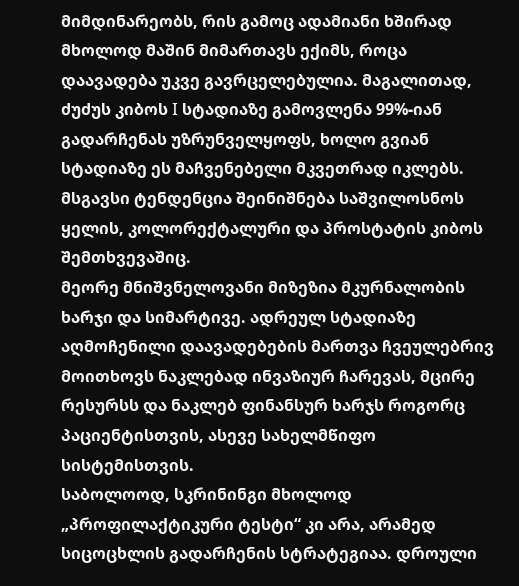მიმდინარეობს, რის გამოც ადამიანი ხშირად მხოლოდ მაშინ მიმართავს ექიმს, როცა დაავადება უკვე გავრცელებულია. მაგალითად, ძუძუს კიბოს I სტადიაზე გამოვლენა 99%-იან გადარჩენას უზრუნველყოფს, ხოლო გვიან სტადიაზე ეს მაჩვენებელი მკვეთრად იკლებს. მსგავსი ტენდენცია შეინიშნება საშვილოსნოს ყელის, კოლორექტალური და პროსტატის კიბოს შემთხვევაშიც.
მეორე მნიშვნელოვანი მიზეზია მკურნალობის ხარჯი და სიმარტივე. ადრეულ სტადიაზე აღმოჩენილი დაავადებების მართვა ჩვეულებრივ მოითხოვს ნაკლებად ინვაზიურ ჩარევას, მცირე რესურსს და ნაკლებ ფინანსურ ხარჯს როგორც პაციენტისთვის, ასევე სახელმწიფო სისტემისთვის.
საბოლოოდ, სკრინინგი მხოლოდ „პროფილაქტიკური ტესტი“ კი არა, არამედ სიცოცხლის გადარჩენის სტრატეგიაა. დროული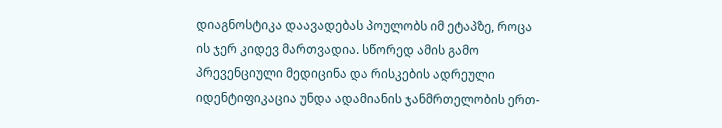დიაგნოსტიკა დაავადებას პოულობს იმ ეტაპზე, როცა ის ჯერ კიდევ მართვადია. სწორედ ამის გამო პრევენციული მედიცინა და რისკების ადრეული იდენტიფიკაცია უნდა ადამიანის ჯანმრთელობის ერთ-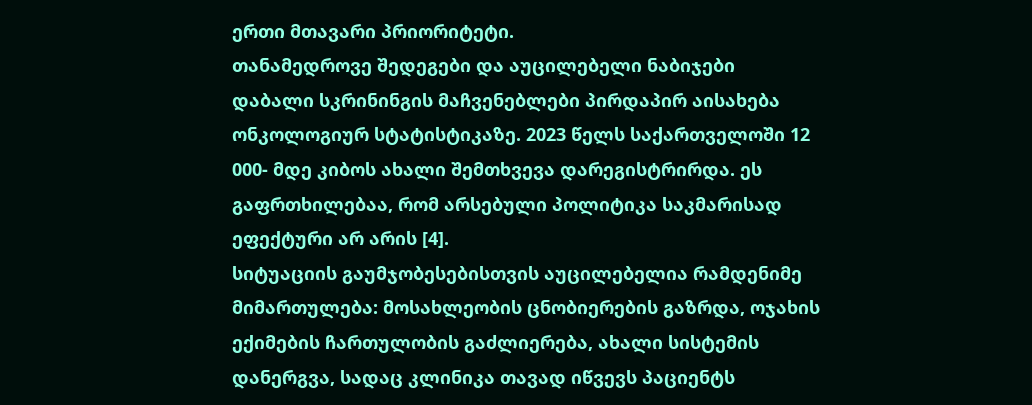ერთი მთავარი პრიორიტეტი.
თანამედროვე შედეგები და აუცილებელი ნაბიჯები
დაბალი სკრინინგის მაჩვენებლები პირდაპირ აისახება ონკოლოგიურ სტატისტიკაზე. 2023 წელს საქართველოში 12 000- მდე კიბოს ახალი შემთხვევა დარეგისტრირდა. ეს გაფრთხილებაა, რომ არსებული პოლიტიკა საკმარისად ეფექტური არ არის [4].
სიტუაციის გაუმჯობესებისთვის აუცილებელია რამდენიმე მიმართულება: მოსახლეობის ცნობიერების გაზრდა, ოჯახის ექიმების ჩართულობის გაძლიერება, ახალი სისტემის დანერგვა, სადაც კლინიკა თავად იწვევს პაციენტს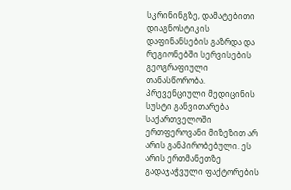სკრინინგზე, დამატებითი დიაგნოსტიკის დაფინანსების გაზრდა და რეგიონებში სერვისების გეოგრაფიული თანასწორობა.
პრევენციული მედიცინის სუსტი განვითარება საქართველოში ერთფეროვანი მიზეზით არ არის განპირობებული. ეს არის ერთმანეთზე გადაჯაჭვული ფაქტორების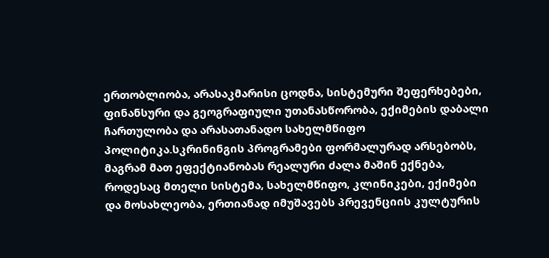ერთობლიობა, არასაკმარისი ცოდნა, სისტემური შეფერხებები, ფინანსური და გეოგრაფიული უთანასწორობა, ექიმების დაბალი ჩართულობა და არასათანადო სახელმწიფო პოლიტიკა.სკრინინგის პროგრამები ფორმალურად არსებობს, მაგრამ მათ ეფექტიანობას რეალური ძალა მაშინ ექნება, როდესაც მთელი სისტემა, სახელმწიფო, კლინიკები, ექიმები და მოსახლეობა, ერთიანად იმუშავებს პრევენციის კულტურის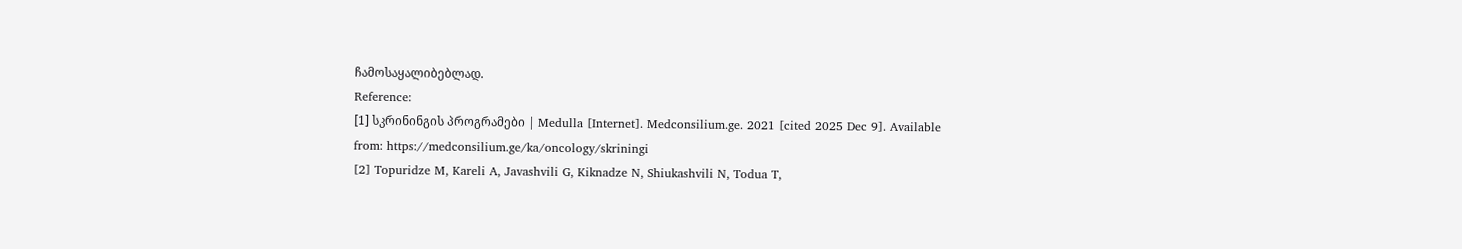ჩამოსაყალიბებლად.
Reference:
[1] სკრინინგის პროგრამები | Medulla [Internet]. Medconsilium.ge. 2021 [cited 2025 Dec 9]. Available from: https://medconsilium.ge/ka/oncology/skriningi
[2] Topuridze M, Kareli A, Javashvili G, Kiknadze N, Shiukashvili N, Todua T,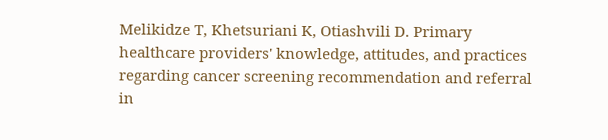Melikidze T, Khetsuriani K, Otiashvili D. Primary healthcare providers' knowledge, attitudes, and practices regarding cancer screening recommendation and referral in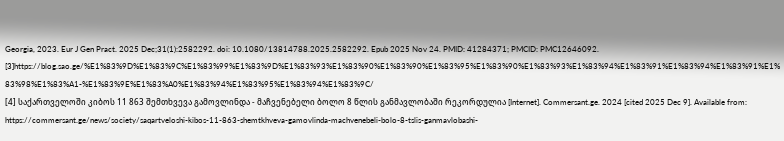Georgia, 2023. Eur J Gen Pract. 2025 Dec;31(1):2582292. doi: 10.1080/13814788.2025.2582292. Epub 2025 Nov 24. PMID: 41284371; PMCID: PMC12646092.
[3]https://blog.sao.ge/%E1%83%9D%E1%83%9C%E1%83%99%E1%83%9D%E1%83%93%E1%83%90%E1%83%90%E1%83%95%E1%83%90%E1%83%93%E1%83%94%E1%83%91%E1%83%94%E1%83%91%E1%83%98%E1%83%A1-%E1%83%9E%E1%83%A0%E1%83%94%E1%83%95%E1%83%94%E1%83%9C/
[4] საქართველოში კიბოს 11 863 შემთხვევა გამოვლინდა - მაჩვენებელი ბოლო 8 წლის განმავლობაში რეკორდულია [Internet]. Commersant.ge. 2024 [cited 2025 Dec 9]. Available from: https://commersant.ge/news/society/saqartveloshi-kibos-11-863-shemtkhveva-gamovlinda-machvenebeli-bolo-8-tslis-ganmavlobashi-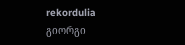rekordulia
გიორგი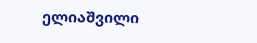ელიაშვილი